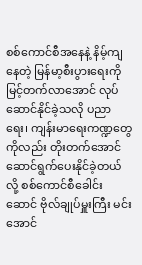စစ်ကောင်စီအနေနဲ့ နိမ့်ကျနေတဲ့ မြန်မာ့စီးပွားရေးကို မြင့်တက်လာအောင် လုပ်ဆောင်နိုင်ခဲ့သလို ပညာရေး၊ ကျန်းမာရေးကဏ္ဍတွေကိုလည်း တိုးတက်အောင် ဆောင်ရွက်ပေးနိုင်ခဲ့တယ်လို့ စစ်ကောင်စီခေါင်းဆောင် ဗိုလ်ချုပ်မှူးကြီး မင်းအောင်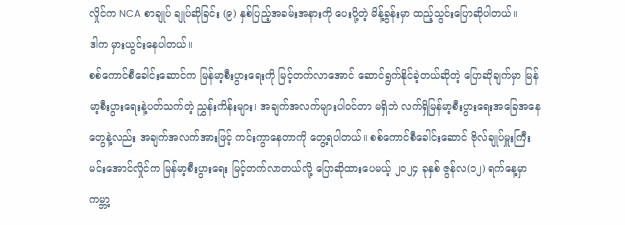လှိုင်က NCA စာချုပ် ချုပ်ဆိုခြင်း (၉) နှစ်ပြည့်အခမ်းအနားကို ပေးပို့တဲ့ မိန့်ခွန်းမှာ ထည့်သွင်းပြောဆိုပါတယ်။
ဒါက မှားယွင်းနေပါတယ်။
စစ်ကောင်စီခေါင်းဆောင်က မြန်မာ့စီးပွားရေးကို မြင့်တက်လာအောင် ဆောင်ရွက်နိုင်ခဲ့တယ်ဆိုတဲ့ ပြောဆိုချက်မှာ မြန်မာ့စီးပွားရေးနဲ့ပတ်သက်တဲ့ ညွှန်းကိန်းများ၊ အချက်အလက်များပါဝင်တာ မရှိဘဲ လက်ရှိမြန်မာ့စီးပွားရေးအခြေအနေတွေနဲ့လည်း အချက်အလက်အားဖြင့် ကင်းကွာနေတာကို တွေ့ရပါတယ်။ စစ်ကောင်စီခေါင်းဆောင် ဗိုလ်ချုပ်မှူးကြီးမင်းအောင်လှိုင်က မြန်မာ့စီးပွားရေး မြင့်တက်လာတယ်လို့ ပြောဆိုထားပေမယ့် ၂၀၂၄ ခုနှစ် ဇွန်လ(၁၂) ရက်နေ့မှာ ကမ္ဘာ့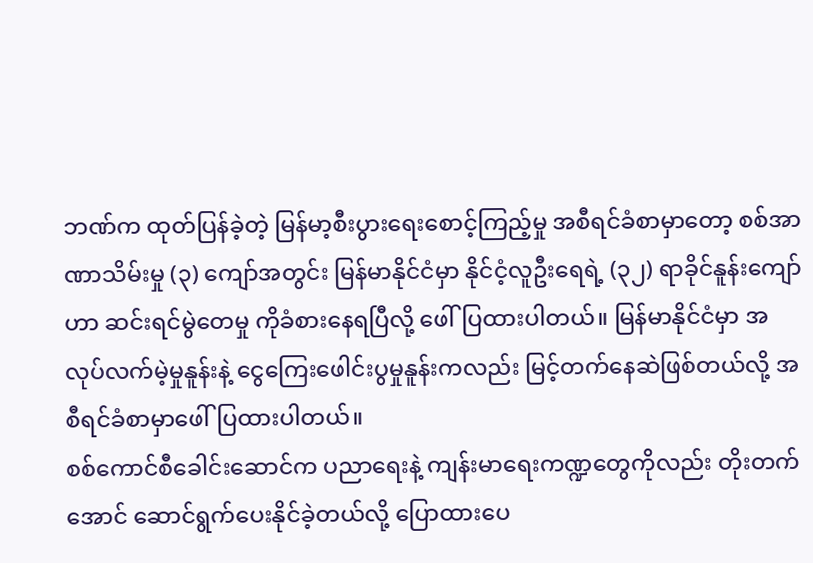ဘဏ်က ထုတ်ပြန်ခဲ့တဲ့ မြန်မာ့စီးပွားရေးစောင့်ကြည့်မှု အစီရင်ခံစာမှာတော့ စစ်အာဏာသိမ်းမှု (၃) ကျော်အတွင်း မြန်မာနိုင်ငံမှာ နိုင်ငံ့လူဦးရေရဲ့ (၃၂) ရာခိုင်နူန်းကျော်ဟာ ဆင်းရင်မွဲတေမှု ကိုခံစားနေရပြီလို့ ဖေါ်ပြထားပါတယ်။ မြန်မာနိုင်ငံမှာ အလုပ်လက်မဲ့မှုနူန်းနဲ့ ငွေကြေးဖေါင်းပွမှုနူန်းကလည်း မြင့်တက်နေဆဲဖြစ်တယ်လို့ အစီရင်ခံစာမှာဖေါ်ပြထားပါတယ်။
စစ်ကောင်စီခေါင်းဆောင်က ပညာရေးနဲ့ ကျန်းမာရေးကဏ္ဍတွေကိုလည်း တိုးတက်အောင် ဆောင်ရွက်ပေးနိုင်ခဲ့တယ်လို့ ပြောထားပေ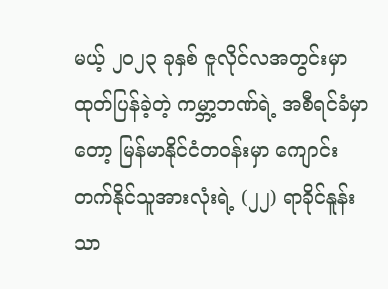မယ့် ၂၀၂၃ ခုနှစ် ဇူလိုင်လအတွင်းမှာ ထုတ်ပြန်ခဲ့တဲ့ ကမ္ဘာ့ဘဏ်ရဲ့ အစီရင်ခံမှာတော့ မြန်မာနိုင်ငံတဝန်းမှာ ကျောင်းတက်နိုင်သူအားလုံးရဲ့ (၂၂) ရာခိုင်နူန်းသာ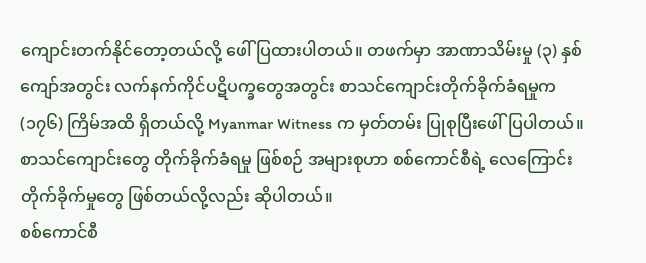ကျောင်းတက်နိုင်တော့တယ်လို့ ဖေါ်ပြထားပါတယ်။ တဖက်မှာ အာဏာသိမ်းမှု (၃) နှစ်ကျော်အတွင်း လက်နက်ကိုင်ပဋိပက္ခတွေအတွင်း စာသင်ကျောင်းတိုက်ခိုက်ခံရမှုက (၁၇၆) ကြိမ်အထိ ရှိတယ်လို့ Myanmar Witness က မှတ်တမ်း ပြုစုပြီးဖေါ်ပြပါတယ်။ စာသင်ကျောင်းတွေ တိုက်ခိုက်ခံရမှု ဖြစ်စဉ် အများစုဟာ စစ်ကောင်စီရဲ့ လေကြောင်းတိုက်ခိုက်မှုတွေ ဖြစ်တယ်လို့လည်း ဆိုပါတယ်။
စစ်ကောင်စီ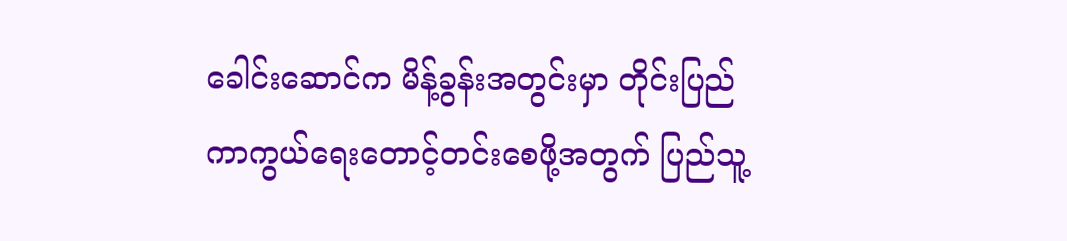ခေါင်းဆောင်က မိန့်ခွန်းအတွင်းမှာ တိုင်းပြည်ကာကွယ်ရေးတောင့်တင်းစေဖို့အတွက် ပြည်သူ့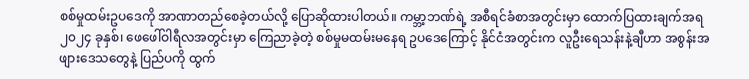စစ်မှုထမ်းဥပဒေကို အာဏာတည်စေခဲ့တယ်လို့ ပြောဆိုထားပါတယ်။ ကမ္ဘာ့ဘဏ်ရဲ့ အစီရင်ခံစာအတွင်းမှာ ထောက်ပြထားချက်အရ ၂၀၂၄ ခုနှစ်၊ ဖေဖေါ်ဝါရီလအတွင်းမှာ ကြေညာခဲ့တဲ့ စစ်မှုမထမ်းမနေရ ဥပဒေကြောင့် နိုင်ငံအတွင်းက လူဦးရေသန်းနဲ့ချီဟာ အစွန်းအဖျားဒေသတွေနဲ့ ပြည်ပကို ထွက်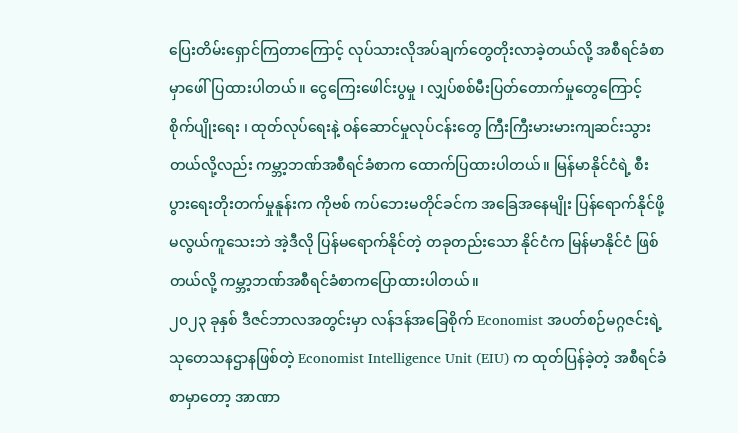ပြေးတိမ်းရှောင်ကြတာကြောင့် လုပ်သားလိုအပ်ချက်တွေတိုးလာခဲ့တယ်လို့ အစီရင်ခံစာမှာဖေါ်ပြထားပါတယ်။ ငွေကြေးဖေါင်းပွမှု ၊ လျှပ်စစ်မီးပြတ်တောက်မှုတွေကြောင့် စိုက်ပျိုးရေး ၊ ထုတ်လုပ်ရေးနဲ့ ဝန်ဆောင်မှုလုပ်ငန်းတွေ ကြီးကြီးမားမားကျဆင်းသွားတယ်လို့လည်း ကမ္ဘာ့ဘဏ်အစီရင်ခံစာက ထောက်ပြထားပါတယ်။ မြန်မာနိုင်ငံရဲ့ စီးပွားရေးတိုးတက်မှုနူန်းက ကိုဗစ် ကပ်ဘေးမတိုင်ခင်က အခြေအနေမျိုး ပြန်ရောက်နိုင်ဖို့ မလွယ်ကူသေးဘဲ အဲ့ဒီလို ပြန်မရောက်နိုင်တဲ့ တခုတည်းသော နိုင်ငံက မြန်မာနိုင်ငံ ဖြစ်တယ်လို့ ကမ္ဘာ့ဘဏ်အစီရင်ခံစာကပြောထားပါတယ်။
၂၀၂၃ ခုနှစ် ဒီဇင်ဘာလအတွင်းမှာ လန်ဒန်အခြေစိုက် Economist အပတ်စဉ်မဂ္ဂဇင်းရဲ့ သုတေသနဌာနဖြစ်တဲ့ Economist Intelligence Unit (EIU) က ထုတ်ပြန်ခဲ့တဲ့ အစီရင်ခံစာမှာတော့ အာဏာ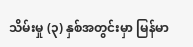သိမ်းမှု (၃) နှစ်အတွင်းမှာ မြန်မာ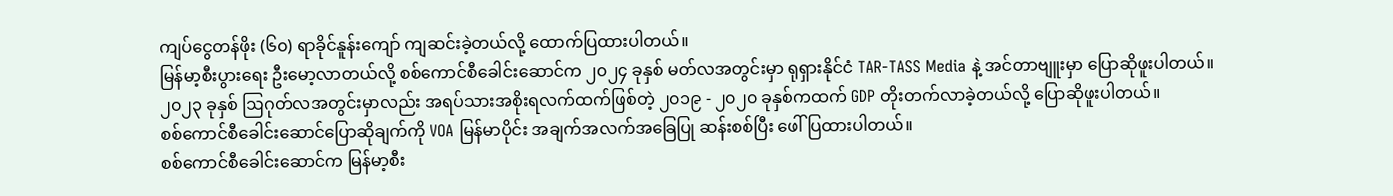ကျပ်ငွေတန်ဖိုး (၆၀) ရာခိုင်နူန်းကျော် ကျဆင်းခဲ့တယ်လို့ ထောက်ပြထားပါတယ်။
မြန်မာ့စီးပွားရေး ဦးမော့လာတယ်လို့ စစ်ကောင်စီခေါင်းဆောင်က ၂၀၂၄ ခုနှစ် မတ်လအတွင်းမှာ ရုရှားနိုင်ငံ TAR-TASS Media နဲ့ အင်တာဗျူးမှာ ပြောဆိုဖူးပါတယ်။ ၂၀၂၃ ခုနှစ် ဩဂုတ်လအတွင်းမှာလည်း အရပ်သားအစိုးရလက်ထက်ဖြစ်တဲ့ ၂၀၁၉ - ၂၀၂၀ ခုနှစ်ကထက် GDP တိုးတက်လာခဲ့တယ်လို့ ပြောဆိုဖူးပါတယ်။
စစ်ကောင်စီခေါင်းဆောင်ပြောဆိုချက်ကို VOA မြန်မာပိုင်း အချက်အလက်အခြေပြု ဆန်းစစ်ပြီး ဖေါ်ပြထားပါတယ်။
စစ်ကောင်စီခေါင်းဆောင်က မြန်မာ့စီး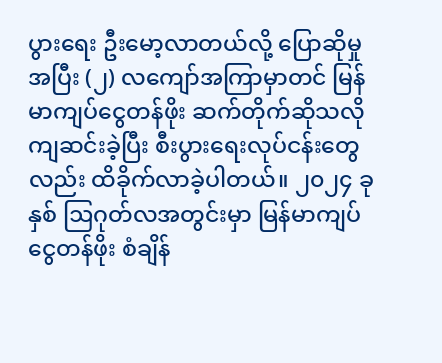ပွားရေး ဦးမော့လာတယ်လို့ ပြောဆိုမှုအပြီး (၂) လကျော်အကြာမှာတင် မြန်မာကျပ်ငွေတန်ဖိုး ဆက်တိုက်ဆိုသလို ကျဆင်းခဲ့ပြီး စီးပွားရေးလုပ်ငန်းတွေလည်း ထိခိုက်လာခဲ့ပါတယ်။ ၂၀၂၄ ခုနှစ် ဩဂုတ်လအတွင်းမှာ မြန်မာကျပ်ငွေတန်ဖိုး စံချိန်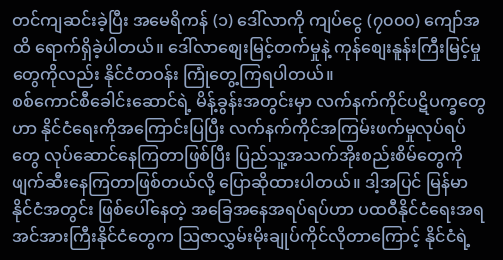တင်ကျဆင်းခဲ့ပြီး အမေရိကန် (၁) ဒေါ်လာကို ကျပ်ငွေ (၇၀၀၀) ကျော်အထိ ရောက်ရှိခဲ့ပါတယ်။ ဒေါ်လာစျေးမြင့်တက်မှုနဲ့ ကုန်စျေးနူန်းကြီးမြင့်မှုတွေကိုလည်း နိုင်ငံတဝန်း ကြုံတွေ့ကြရပါတယ်။
စစ်ကောင်စီခေါင်းဆောင်ရဲ့ မိန့်ခွန်းအတွင်းမှာ လက်နက်ကိုင်ပဋိပက္ခတွေဟာ နိုင်ငံရေးကိုအကြောင်းပြပြီး လက်နက်ကိုင်အကြမ်းဖက်မှုလုပ်ရပ်တွေ လုပ်ဆောင်နေကြတာဖြစ်ပြီး ပြည်သူ့အသက်အိုးစည်းစိမ်တွေကို ဖျက်ဆီးနေကြတာဖြစ်တယ်လို့ ပြောဆိုထားပါတယ်။ ဒါ့အပြင် မြန်မာနိုင်ငံအတွင်း ဖြစ်ပေါ်နေတဲ့ အခြေအနေအရပ်ရပ်ဟာ ပထဝီနိုင်ငံရေးအရ အင်အားကြီးနိုင်ငံတွေက ဩဇာလွှမ်းမိုးချုပ်ကိုင်လိုတာကြောင့် နိုင်ငံရဲ့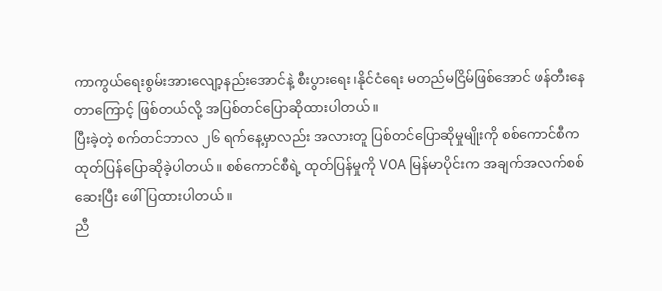ကာကွယ်ရေးစွမ်းအားလျော့နည်းအောင်နဲ့ စီးပွားရေး၊နိုင်ငံရေး မတည်မငြိမ်ဖြစ်အောင် ဖန်တီးနေတာကြောင့် ဖြစ်တယ်လို့ အပြစ်တင်ပြောဆိုထားပါတယ်။
ပြီးခဲ့တဲ့ စက်တင်ဘာလ ၂၆ ရက်နေ့မှာလည်း အလားတူ ပြစ်တင်ပြောဆိုမှုမျိုးကို စစ်ကောင်စီက ထုတ်ပြန်ပြောဆိုခဲ့ပါတယ်။ စစ်ကောင်စီရဲ့ ထုတ်ပြန်မှုကို VOA မြန်မာပိုင်းက အချက်အလက်စစ်ဆေးပြီး ဖေါ်ပြထားပါတယ်။
ညီ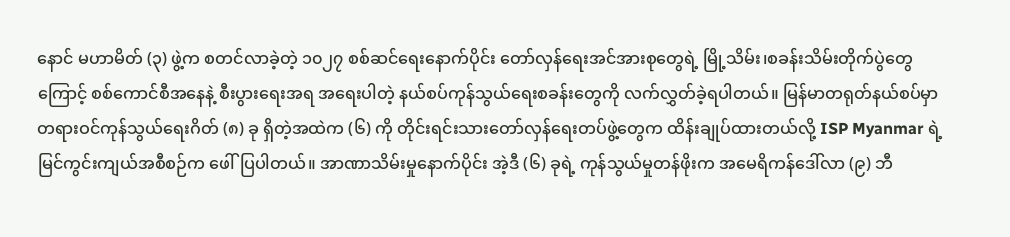နောင် မဟာမိတ် (၃) ဖွဲ့က စတင်လာခဲ့တဲ့ ၁၀၂၇ စစ်ဆင်ရေးနောက်ပိုင်း တော်လှန်ရေးအင်အားစုတွေရဲ့ မြို့သိမ်း၊စခန်းသိမ်းတိုက်ပွဲတွေကြောင့် စစ်ကောင်စီအနေနဲ့ စီးပွားရေးအရ အရေးပါတဲ့ နယ်စပ်ကုန်သွယ်ရေးစခန်းတွေကို လက်လွှတ်ခဲ့ရပါတယ်။ မြန်မာတရုတ်နယ်စပ်မှာ တရားဝင်ကုန်သွယ်ရေးဂိတ် (၈) ခု ရှိတဲ့အထဲက (၆) ကို တိုင်းရင်းသားတော်လှန်ရေးတပ်ဖွဲ့တွေက ထိန်းချုပ်ထားတယ်လို့ ISP Myanmar ရဲ့ မြင်ကွင်းကျယ်အစီစဉ်က ဖေါ်ပြပါတယ်။ အာဏာသိမ်းမှုနောက်ပိုင်း အဲ့ဒီ (၆) ခုရဲ့ ကုန်သွယ်မှုတန်ဖိုးက အမေရိကန်ဒေါ်လာ (၉) ဘီ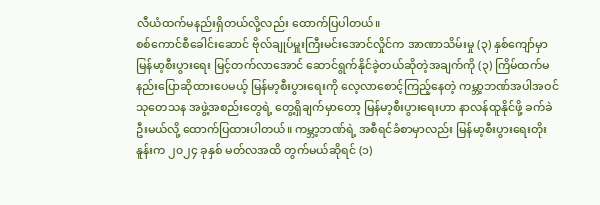လီယံထက်မနည်းရှိတယ်လို့လည်း ထောက်ပြပါတယ်။
စစ်ကောင်စီခေါင်းဆောင် ဗိုလ်ချုပ်မှူးကြီးမင်းအောင်လှိုင်က အာဏာသိမ်းမှု (၃) နှစ်ကျော်မှာ မြန်မာ့စီးပွားရေး မြင့်တက်လာအောင် ဆောင်ရွက်နိုင်ခဲ့တယ်ဆိုတဲ့အချက်ကို (၃) ကြိမ်ထက်မနည်းပြောဆိုထားပေမယ့် မြန်မာ့စီးပွားရေးကို လေ့လာစောင့်ကြည့်နေတဲ့ ကမ္ဘာ့ဘဏ်အပါအဝင် သုတေသန အဖွဲ့အစည်းတွေရဲ့ တွေ့ရှိချက်မှာတော့ မြန်မာ့စီးပွားရေးဟာ နာလန်ထူနိုင်ဖို့ ခက်ခဲဦးမယ်လို့ ထောက်ပြထားပါတယ်။ ကမ္ဘာ့ဘဏ်ရဲ့ အစီရင်ခံစာမှာလည်း မြန်မာ့စီးပွားရေးတိုးနူန်းက ၂၀၂၄ ခုနှစ် မတ်လအထိ တွက်မယ်ဆိုရင် (၁)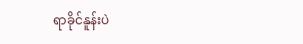ရာခိုင်နူန်းပဲ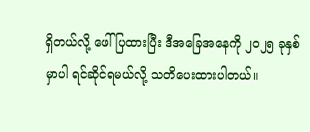ရှိတယ်လို့ ဖေါ်ပြထားပြီး ဒီအခြေအနေကို ၂၀၂၅ ခုနှစ်မှာပါ ရင်ဆိုင်ရမယ်လို့ သတိပေးထားပါတယ်။